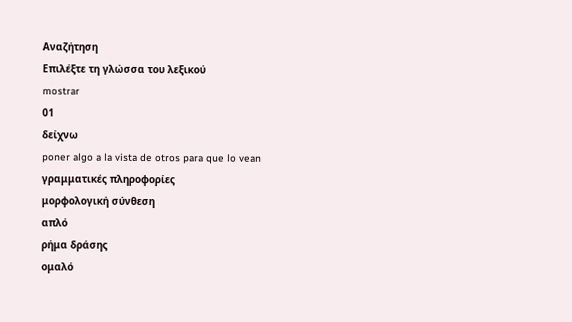Αναζήτηση
Επιλέξτε τη γλώσσα του λεξικού
mostrar
01
δείχνω
poner algo a la vista de otros para que lo vean
γραμματικές πληροφορίες
μορφολογική σύνθεση
απλό
ρήμα δράσης
ομαλό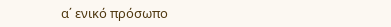α΄ ενικό πρόσωπο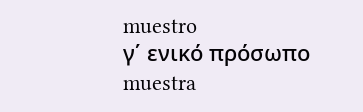muestro
γ΄ ενικό πρόσωπο
muestra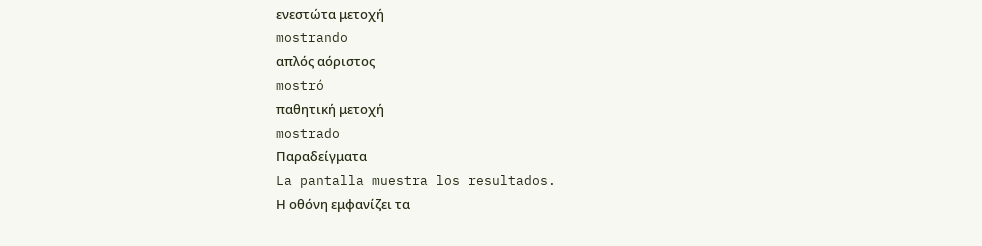ενεστώτα μετοχή
mostrando
απλός αόριστος
mostró
παθητική μετοχή
mostrado
Παραδείγματα
La pantalla muestra los resultados.
Η οθόνη εμφανίζει τα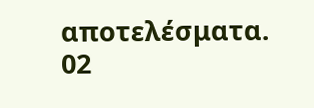αποτελέσματα.
02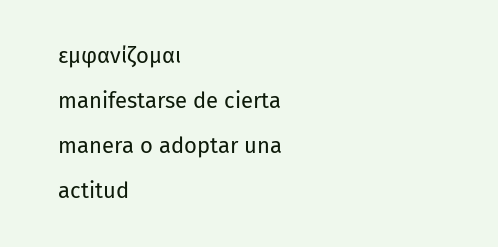εμφανίζομαι
manifestarse de cierta manera o adoptar una actitud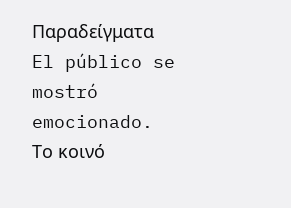Παραδείγματα
El público se mostró emocionado.
Το κοινό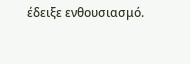έδειξε ενθουσιασμό.